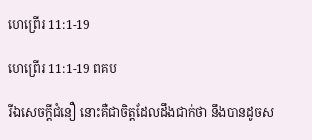ហេ‌ព្រើរ 11:1-19

ហេ‌ព្រើរ 11:1-19 ពគប

រីឯសេចក្ដីជំនឿ នោះគឺជាចិត្តដែលដឹងជាក់ថា នឹងបានដូចស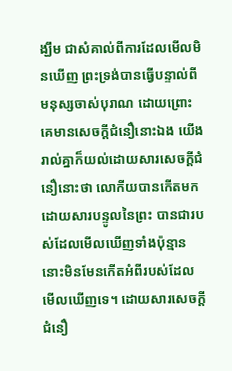ង្ឃឹម ជាសំគាល់ពីការដែលមើលមិនឃើញ ព្រះ‌ទ្រង់បានធ្វើបន្ទាល់ពីមនុស្សចាស់បុរាណ ដោយព្រោះគេមានសេចក្ដីជំនឿនោះឯង យើងរាល់គ្នាក៏យល់ដោយ‌សារសេចក្ដីជំនឿនោះថា លោកីយបានកើតមក ដោយ‌សារបន្ទូលនៃព្រះ បានជារបស់ដែលមើលឃើញទាំងប៉ុន្មាន នោះមិនមែនកើតអំពីរបស់ដែលមើលឃើញទេ។ ដោយ‌សារសេចក្ដីជំនឿ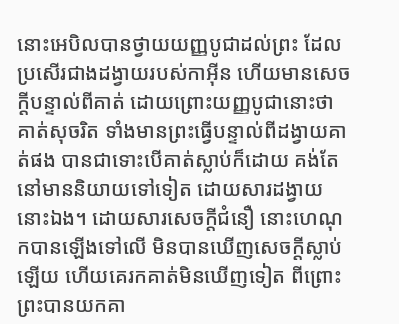នោះអេបិលបានថ្វាយយញ្ញ‌បូជាដល់ព្រះ ដែលប្រសើរជាងដង្វាយរបស់កាអ៊ីន ហើយមានសេចក្ដីបន្ទាល់ពីគាត់ ដោយព្រោះយញ្ញ‌បូជានោះថា គាត់សុចរិត ទាំងមានព្រះធ្វើបន្ទាល់ពីដង្វាយគាត់ផង បានជាទោះបើគាត់ស្លាប់ក៏ដោយ គង់តែនៅមាននិយាយទៅទៀត ដោយ‌សារដង្វាយនោះឯង។ ដោយ‌សារសេចក្ដីជំនឿ នោះហេណុកបានឡើងទៅលើ មិនបានឃើញសេចក្ដីស្លាប់ឡើយ ហើយគេរកគាត់មិនឃើញទៀត ពីព្រោះព្រះបានយកគា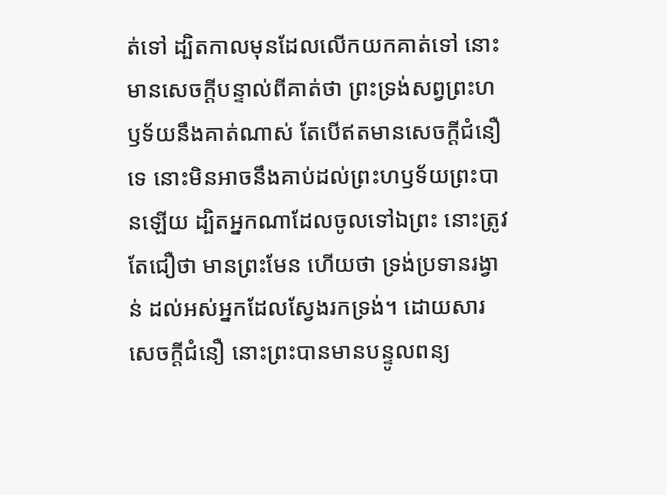ត់ទៅ ដ្បិតកាលមុនដែលលើកយកគាត់ទៅ នោះមានសេចក្ដីបន្ទាល់ពីគាត់ថា ព្រះ‌ទ្រង់សព្វព្រះ‌ហឫទ័យនឹងគាត់ណាស់ តែបើឥតមានសេចក្ដីជំនឿទេ នោះមិនអាចនឹងគាប់ដល់ព្រះ‌ហឫទ័យព្រះបានឡើយ ដ្បិតអ្នកណាដែលចូលទៅឯព្រះ នោះត្រូវតែជឿថា មានព្រះមែន ហើយថា ទ្រង់ប្រទានរង្វាន់ ដល់អស់អ្នកដែលស្វែងរកទ្រង់។ ដោយ‌សារសេចក្ដីជំនឿ នោះព្រះបានមានបន្ទូលពន្យ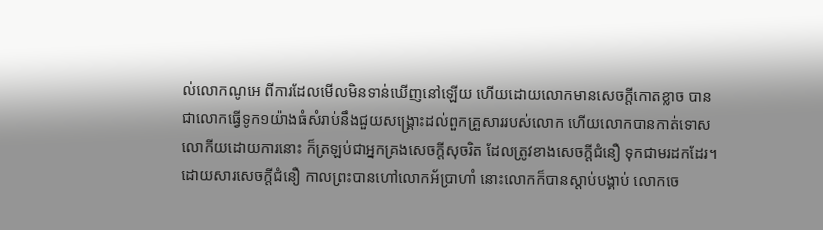ល់លោកណូអេ ពីការដែលមើលមិនទាន់ឃើញនៅឡើយ ហើយដោយលោកមានសេចក្ដីកោត‌ខ្លាច បានជាលោកធ្វើទូក១យ៉ាងធំសំរាប់នឹងជួយសង្គ្រោះដល់ពួកគ្រួសាររបស់លោក ហើយលោកបានកាត់ទោសលោកីយដោយការនោះ ក៏ត្រឡប់ជាអ្នកគ្រងសេចក្ដីសុចរិត ដែលត្រូវខាងសេចក្ដីជំនឿ ទុកជាមរដកដែរ។ ដោយ‌សារសេចក្ដីជំនឿ កាលព្រះបានហៅលោកអ័ប្រា‌ហាំ នោះលោកក៏បានស្តាប់បង្គាប់ លោកចេ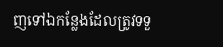ញទៅឯកន្លែងដែលត្រូវទទួ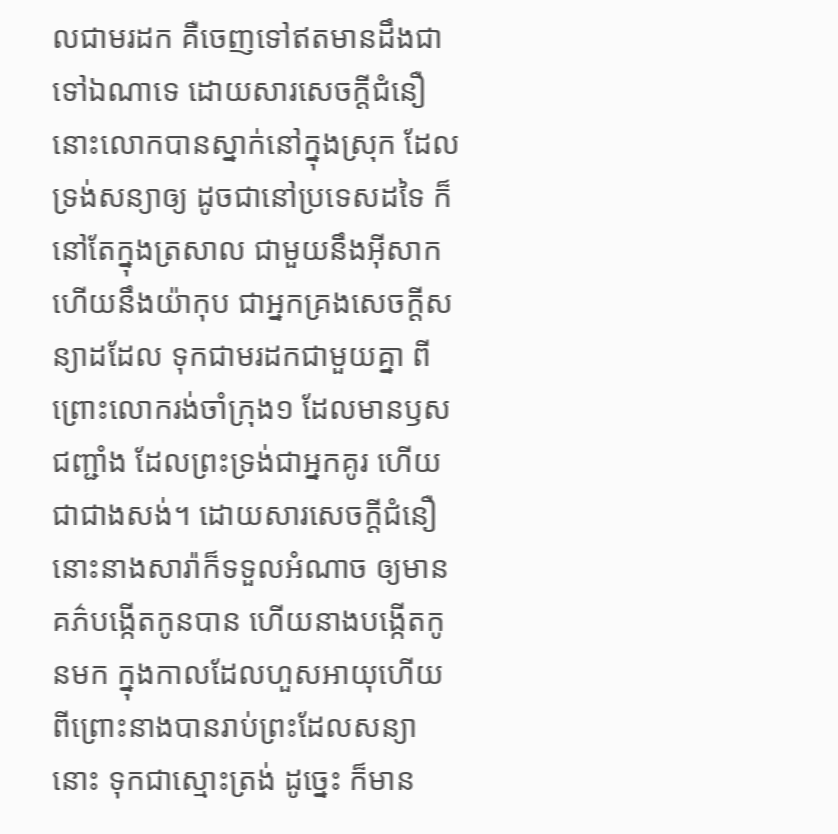លជាមរដក គឺចេញទៅឥតមានដឹងជាទៅឯណាទេ ដោយ‌សារសេចក្ដីជំនឿ នោះលោកបានស្នាក់នៅក្នុងស្រុក ដែលទ្រង់សន្យាឲ្យ ដូចជានៅប្រទេសដទៃ ក៏នៅតែក្នុងត្រសាល ជាមួយនឹងអ៊ីសាក ហើយនឹងយ៉ាកុប ជាអ្នកគ្រងសេចក្ដីសន្យាដដែល ទុកជាមរដកជាមួយគ្នា ពីព្រោះលោករង់‌ចាំក្រុង១ ដែលមានឫសជញ្ជាំង ដែលព្រះ‌ទ្រង់ជាអ្នកគូរ ហើយជាជាងសង់។ ដោយ‌សារសេចក្ដីជំនឿ នោះនាងសារ៉ាក៏ទទួលអំណាច ឲ្យមានគភ៌បង្កើតកូនបាន ហើយនាងបង្កើតកូនមក ក្នុងកាលដែលហួសអាយុហើយ ពីព្រោះនាងបានរាប់ព្រះដែលសន្យានោះ ទុកជាស្មោះ‌ត្រង់ ដូច្នេះ ក៏មាន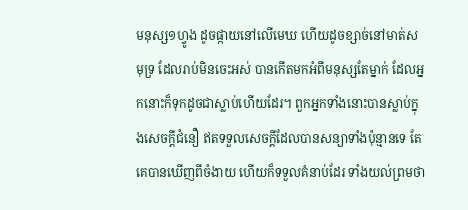មនុស្ស១ហ្វូង ដូចផ្កាយនៅលើមេឃ ហើយដូចខ្សាច់នៅមាត់សមុទ្រ ដែលរាប់មិនចេះអស់ បានកើតមកអំពីមនុស្សតែម្នាក់ ដែលអ្នកនោះក៏ទុកដូចជាស្លាប់ហើយដែរ។ ពួកអ្នកទាំងនោះបានស្លាប់ក្នុងសេចក្ដីជំនឿ ឥតទទួលសេចក្ដីដែលបានសន្យាទាំងប៉ុន្មានទេ តែគេបានឃើញពីចំងាយ ហើយក៏ទទួលគំនាប់ដែរ ទាំងយល់ព្រមថា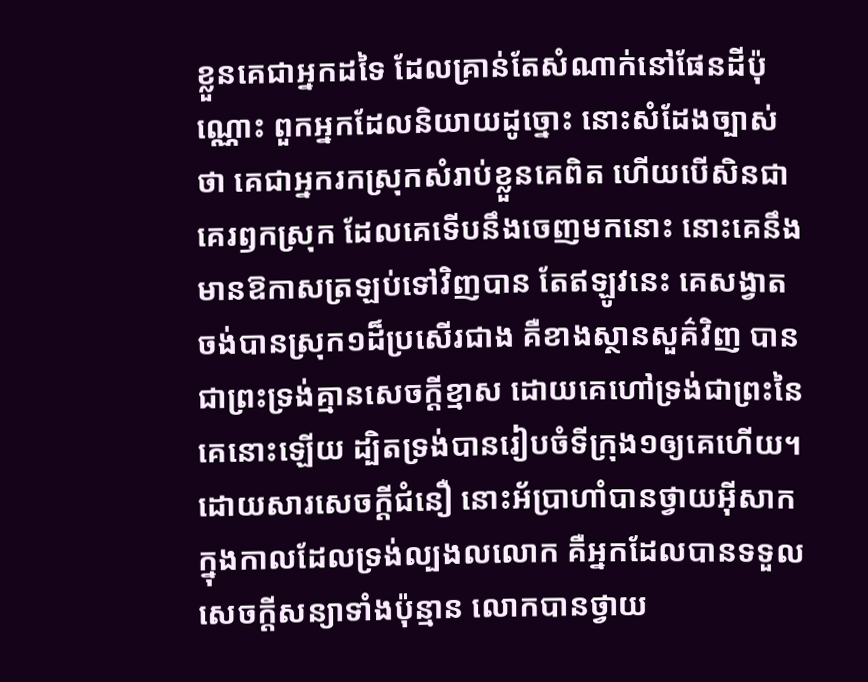ខ្លួនគេជាអ្នកដទៃ ដែលគ្រាន់តែសំណាក់នៅផែនដីប៉ុណ្ណោះ ពួកអ្នកដែលនិយាយដូច្នោះ នោះសំដែងច្បាស់ថា គេជាអ្នករកស្រុកសំរាប់ខ្លួនគេពិត ហើយបើសិនជាគេរឭកស្រុក ដែលគេទើបនឹងចេញមកនោះ នោះគេនឹងមានឱកាសត្រឡប់ទៅវិញបាន តែឥឡូវនេះ គេសង្វាតចង់បានស្រុក១ដ៏ប្រសើរជាង គឺខាងស្ថាន‌សួគ៌វិញ បានជាព្រះ‌ទ្រង់គ្មានសេចក្ដីខ្មាស ដោយគេហៅទ្រង់ជាព្រះនៃគេនោះឡើយ ដ្បិតទ្រង់បានរៀបចំទី‌ក្រុង១ឲ្យគេហើយ។ ដោយ‌សារសេចក្ដីជំនឿ នោះអ័ប្រា‌ហាំបានថ្វាយអ៊ីសាក ក្នុងកាលដែលទ្រង់ល្បងលលោក គឺអ្នកដែលបានទទួលសេចក្ដីសន្យាទាំងប៉ុន្មាន លោកបានថ្វាយ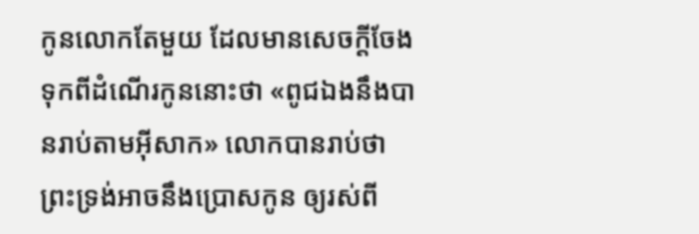កូនលោកតែមួយ ដែលមានសេចក្ដីចែងទុកពីដំណើរកូននោះថា «ពូជឯងនឹងបានរាប់តាមអ៊ីសាក» លោកបានរាប់ថា ព្រះ‌ទ្រង់អាចនឹងប្រោសកូន ឲ្យរស់ពី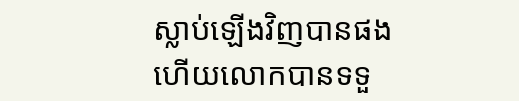ស្លាប់ឡើងវិញបានផង ហើយលោកបានទទួ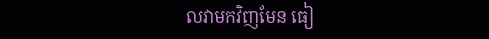លវាមកវិញមែន ធៀ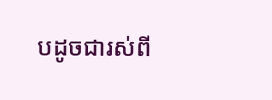បដូចជារស់ពី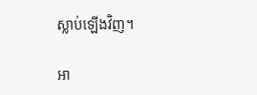ស្លាប់ឡើងវិញ។

អា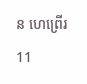ន ហេ‌ព្រើរ 11